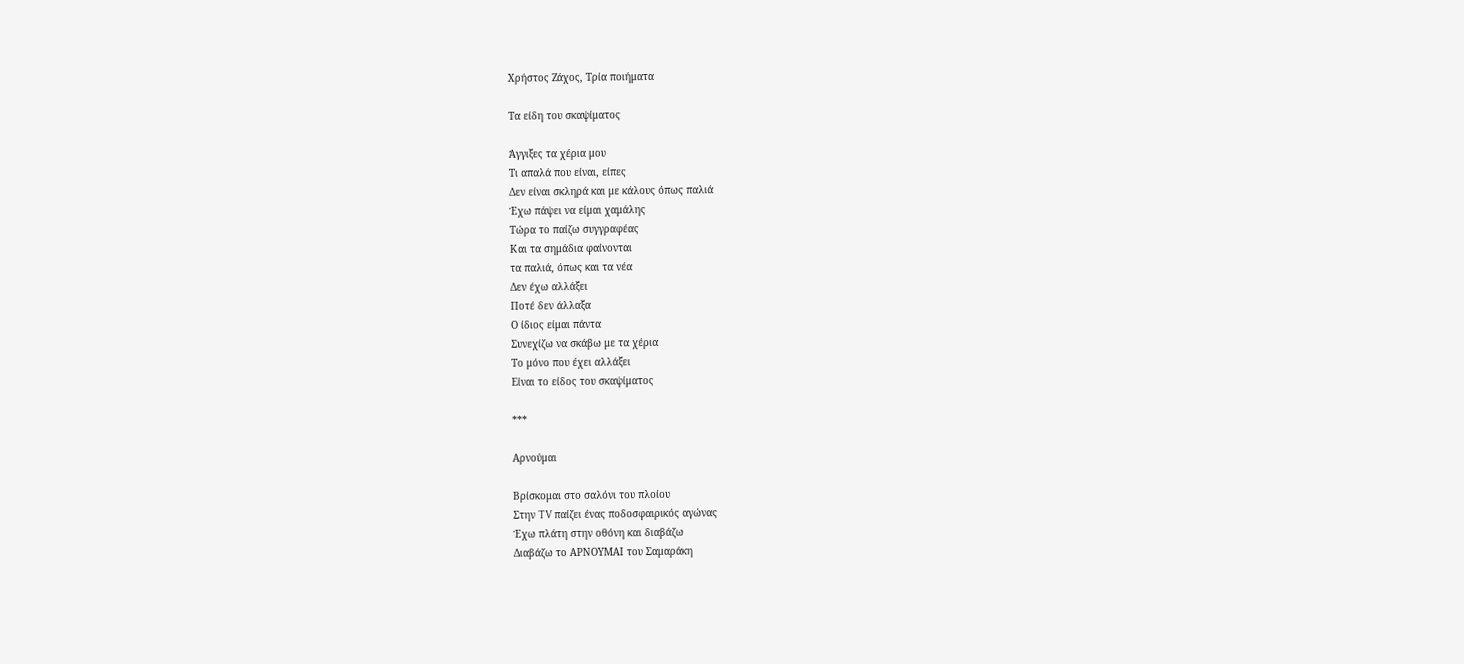Χρήστος Ζάχος, Τρία ποιήματα

Τα είδη του σκαψίματος

Άγγιξες τα χέρια μου
Τι απαλά που είναι, είπες
Δεν είναι σκληρά και με κάλους όπως παλιά
Έχω πάψει να είμαι χαμάλης
Τώρα το παίζω συγγραφέας
Και τα σημάδια φαίνονται
τα παλιά, όπως και τα νέα
Δεν έχω αλλάξει
Ποτέ δεν άλλαξα
Ο ίδιος είμαι πάντα
Συνεχίζω να σκάβω με τα χέρια
Το μόνο που έχει αλλάξει
Είναι το είδος του σκαψίματος

***

Αρνούμαι

Βρίσκομαι στο σαλόνι του πλοίου
Στην TV παίζει ένας ποδοσφαιρικός αγώνας
Έχω πλάτη στην οθόνη και διαβάζω
Διαβάζω το ΑΡΝΟΥΜΑΙ του Σαμαράκη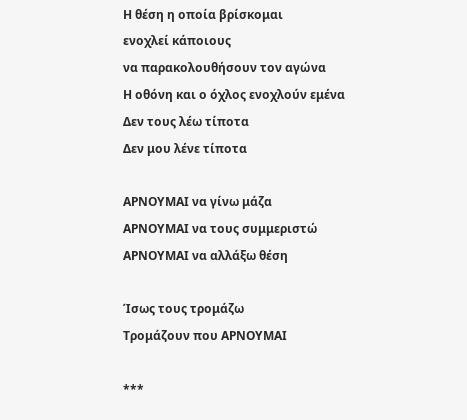Η θέση η οποία βρίσκομαι
ενοχλεί κάποιους
να παρακολουθήσουν τον αγώνα
Η οθόνη και ο όχλος ενοχλούν εμένα
Δεν τους λέω τίποτα
Δεν μου λένε τίποτα

ΑΡΝΟΥΜΑΙ να γίνω μάζα
ΑΡΝΟΥΜΑΙ να τους συμμεριστώ
ΑΡΝΟΥΜΑΙ να αλλάξω θέση

Ίσως τους τρομάζω
Τρομάζουν που ΑΡΝΟΥΜΑΙ

***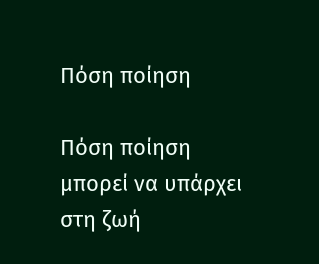Πόση ποίηση

Πόση ποίηση μπορεί να υπάρχει στη ζωή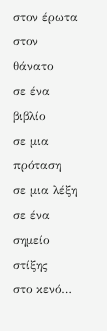στον έρωτα
στον θάνατο
σε ένα βιβλίο
σε μια πρόταση
σε μια λέξη
σε ένα σημείο στίξης
στο κενό…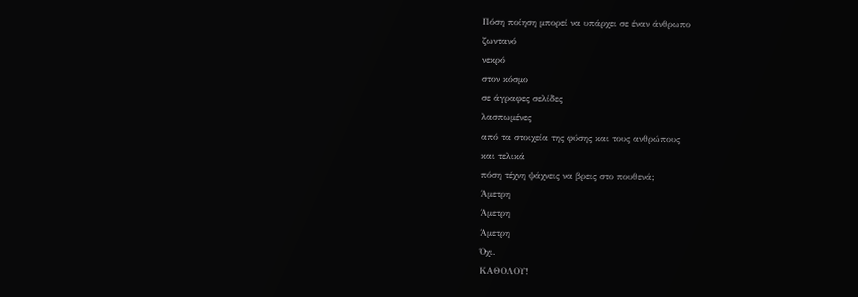Πόση ποίηση μπορεί να υπάρχει σε έναν άνθρωπο
ζωντανό
νεκρό
στον κόσμο
σε άγραφες σελίδες
λασπωμένες
από τα στοιχεία της φύσης και τους ανθρώπους
και τελικά
πόση τέχνη ψάχνεις να βρεις στο πουθενά;
Άμετρη
Άμετρη
Άμετρη
Όχι.
ΚΑΘΟΛΟΥ!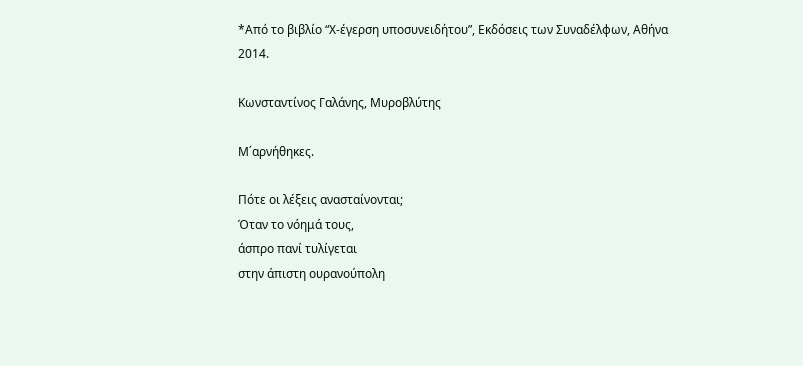*Από το βιβλίο “Χ-έγερση υποσυνειδήτου”, Εκδόσεις των Συναδέλφων, Αθήνα 2014.

Κωνσταντίνος Γαλάνης, Μυροβλύτης

Μ΄αρνήθηκες.

Πότε οι λέξεις ανασταίνονται;
Όταν το νόημά τους,
άσπρο πανί τυλίγεται
στην άπιστη ουρανούπολη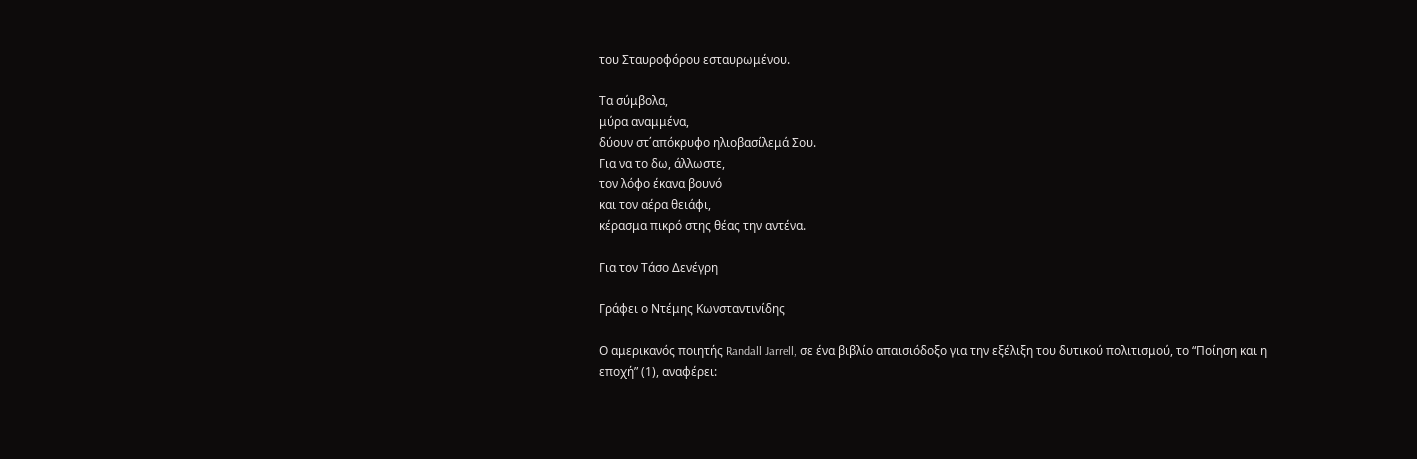του Σταυροφόρου εσταυρωμένου.

Τα σύμβολα,
μύρα αναμμένα,
δύουν στ΄απόκρυφο ηλιοβασίλεμά Σου.
Για να το δω, άλλωστε,
τον λόφο έκανα βουνό
και τον αέρα θειάφι,
κέρασμα πικρό στης θέας την αντένα.

Για τον Τάσο Δενέγρη

Γράφει ο Ντέμης Κωνσταντινίδης

Ο αμερικανός ποιητής Randall Jarrell, σε ένα βιβλίο απαισιόδοξο για την εξέλιξη του δυτικού πολιτισμού, το “Ποίηση και η εποχή” (1), αναφέρει: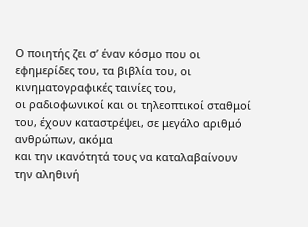Ο ποιητής ζει σ’ έναν κόσμο που οι εφημερίδες του, τα βιβλία του, οι κινηματογραφικές ταινίες του,
οι ραδιοφωνικοί και οι τηλεοπτικοί σταθμοί του, έχουν καταστρέψει, σε μεγάλο αριθμό ανθρώπων, ακόμα
και την ικανότητά τους να καταλαβαίνουν την αληθινή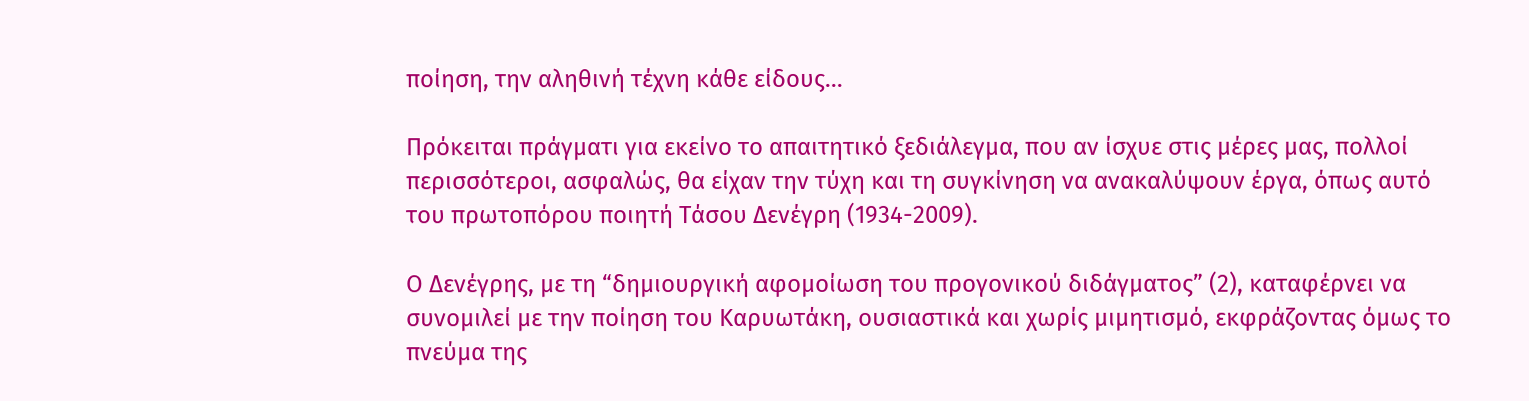ποίηση, την αληθινή τέχνη κάθε είδους…

Πρόκειται πράγματι για εκείνο το απαιτητικό ξεδιάλεγμα, που αν ίσχυε στις μέρες μας, πολλοί περισσότεροι, ασφαλώς, θα είχαν την τύχη και τη συγκίνηση να ανακαλύψουν έργα, όπως αυτό του πρωτοπόρου ποιητή Τάσου Δενέγρη (1934-2009).

Ο Δενέγρης, με τη “δημιουργική αφομοίωση του προγονικού διδάγματος” (2), καταφέρνει να συνομιλεί με την ποίηση του Καρυωτάκη, ουσιαστικά και χωρίς μιμητισμό, εκφράζοντας όμως το πνεύμα της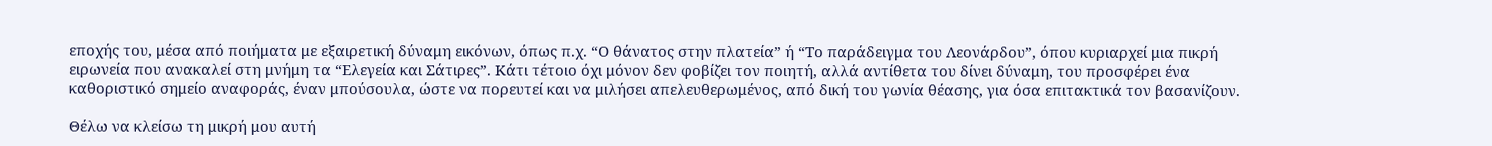εποχής του, μέσα από ποιήματα με εξαιρετική δύναμη εικόνων, όπως π.χ. “Ο θάνατος στην πλατεία” ή “Το παράδειγμα του Λεονάρδου”, όπου κυριαρχεί μια πικρή ειρωνεία που ανακαλεί στη μνήμη τα “Ελεγεία και Σάτιρες”. Κάτι τέτοιο όχι μόνον δεν φοβίζει τον ποιητή, αλλά αντίθετα του δίνει δύναμη, του προσφέρει ένα καθοριστικό σημείο αναφοράς, έναν μπούσουλα, ώστε να πορευτεί και να μιλήσει απελευθερωμένος, από δική του γωνία θέασης, για όσα επιτακτικά τον βασανίζουν.

Θέλω να κλείσω τη μικρή μου αυτή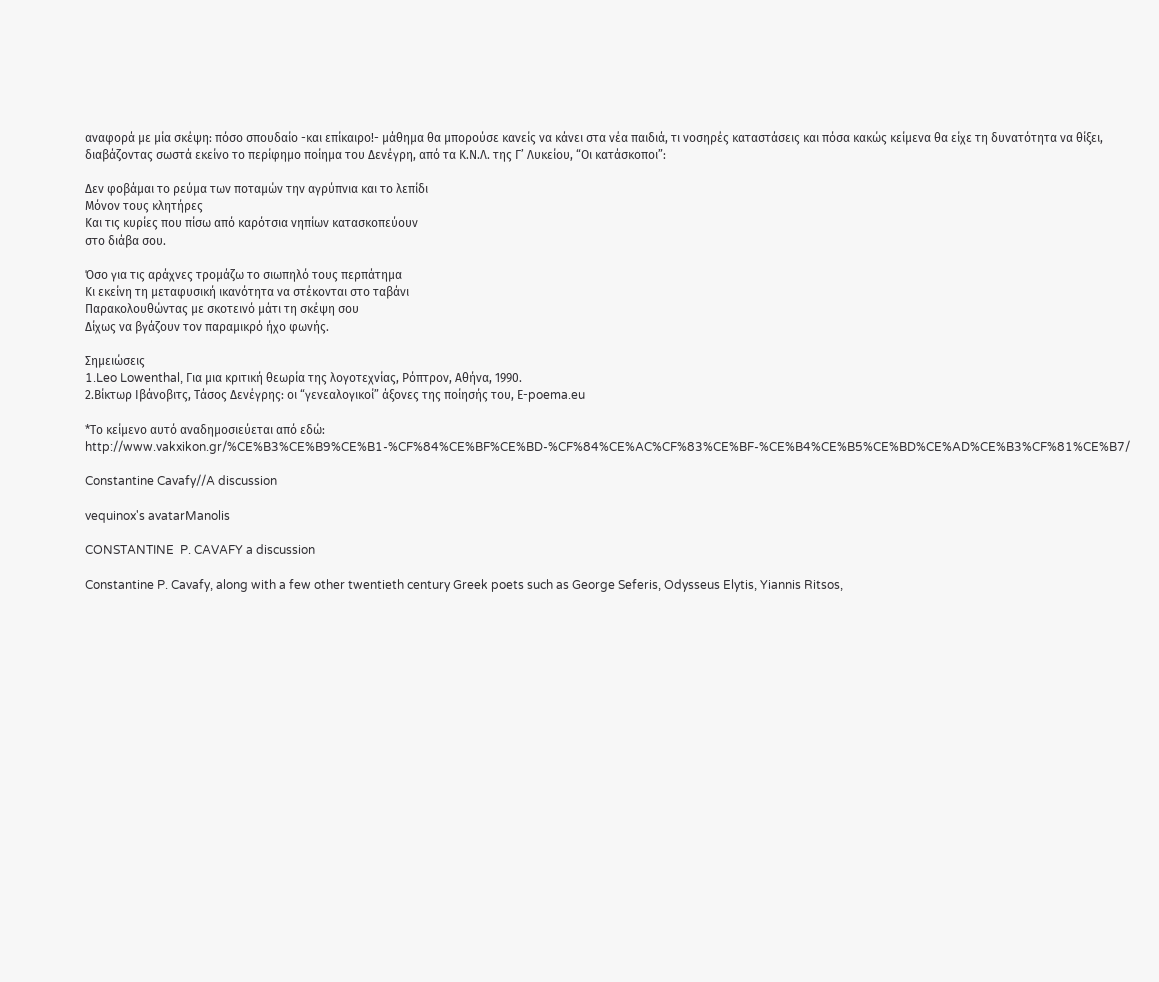αναφορά με μία σκέψη: πόσο σπουδαίο -και επίκαιρο!- μάθημα θα μπορούσε κανείς να κάνει στα νέα παιδιά, τι νοσηρές καταστάσεις και πόσα κακώς κείμενα θα είχε τη δυνατότητα να θίξει, διαβάζοντας σωστά εκείνο το περίφημο ποίημα του Δενέγρη, από τα Κ.Ν.Λ. της Γ’ Λυκείου, “Οι κατάσκοποι”:

Δεν φοβάμαι το ρεύμα των ποταμών την αγρύπνια και το λεπίδι
Μόνον τους κλητήρες
Και τις κυρίες που πίσω από καρότσια νηπίων κατασκοπεύουν
στο διάβα σου.

Όσο για τις αράχνες τρομάζω το σιωπηλό τους περπάτημα
Κι εκείνη τη μεταφυσική ικανότητα να στέκονται στο ταβάνι
Παρακολουθώντας με σκοτεινό μάτι τη σκέψη σου
Δίχως να βγάζουν τον παραμικρό ήχο φωνής.

Σημειώσεις
1.Leo Lowenthal, Για μια κριτική θεωρία της λογοτεχνίας, Ρόπτρον, Αθήνα, 1990.
2.Βίκτωρ Ιβάνοβιτς, Τάσος Δενέγρης: οι “γενεαλογικοί” άξονες της ποίησής του, Ε-poema.eu

*Το κείμενο αυτό αναδημοσιεύεται από εδώ: http://www.vakxikon.gr/%CE%B3%CE%B9%CE%B1-%CF%84%CE%BF%CE%BD-%CF%84%CE%AC%CF%83%CE%BF-%CE%B4%CE%B5%CE%BD%CE%AD%CE%B3%CF%81%CE%B7/

Constantine Cavafy//A discussion

vequinox's avatarManolis

CONSTANTINE  P. CAVAFY a discussion

Constantine P. Cavafy, along with a few other twentieth century Greek poets such as George Seferis, Odysseus Elytis, Yiannis Ritsos,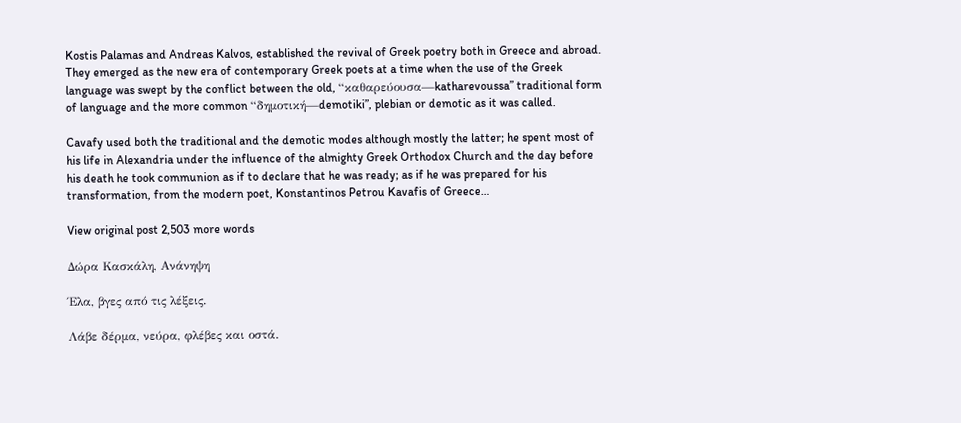Kostis Palamas and Andreas Kalvos, established the revival of Greek poetry both in Greece and abroad. They emerged as the new era of contemporary Greek poets at a time when the use of the Greek language was swept by the conflict between the old, “καθαρεύουσα—katharevoussa” traditional form of language and the more common “δημοτική—demotiki”, plebian or demotic as it was called.

Cavafy used both the traditional and the demotic modes although mostly the latter; he spent most of his life in Alexandria under the influence of the almighty Greek Orthodox Church and the day before his death he took communion as if to declare that he was ready; as if he was prepared for his transformation, from the modern poet, Konstantinos Petrou Kavafis of Greece…

View original post 2,503 more words

Δώρα Κασκάλη, Ανάνηψη

Έλα, βγες από τις λέξεις.

Λάβε δέρμα, νεύρα, φλέβες και οστά.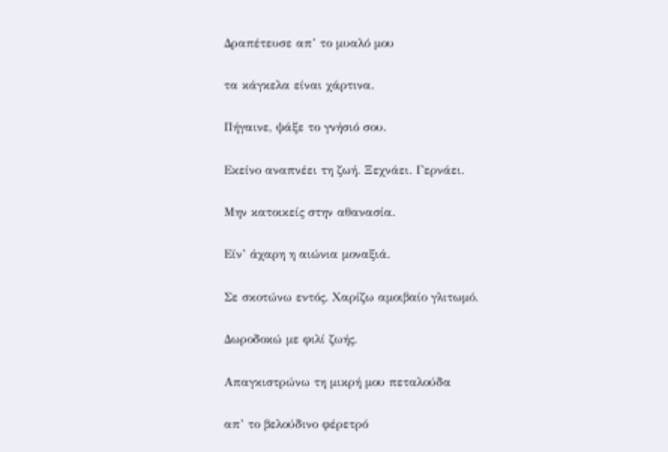Δραπέτευσε απ’ το μυαλό μου

τα κάγκελα είναι χάρτινα.

Πήγαινε, ψάξε το γνήσιό σου.

Εκείνο αναπνέει τη ζωή. Ξεχνάει. Γερνάει.

Μην κατοικείς στην αθανασία.

Είν’ άχαρη η αιώνια μοναξιά.

Σε σκοτώνω εντός. Χαρίζω αμοιβαίο γλιτωμό.

Δωροδοκώ με φιλί ζωής.

Απαγκιστρώνω τη μικρή μου πεταλούδα

απ’ το βελούδινο φέρετρό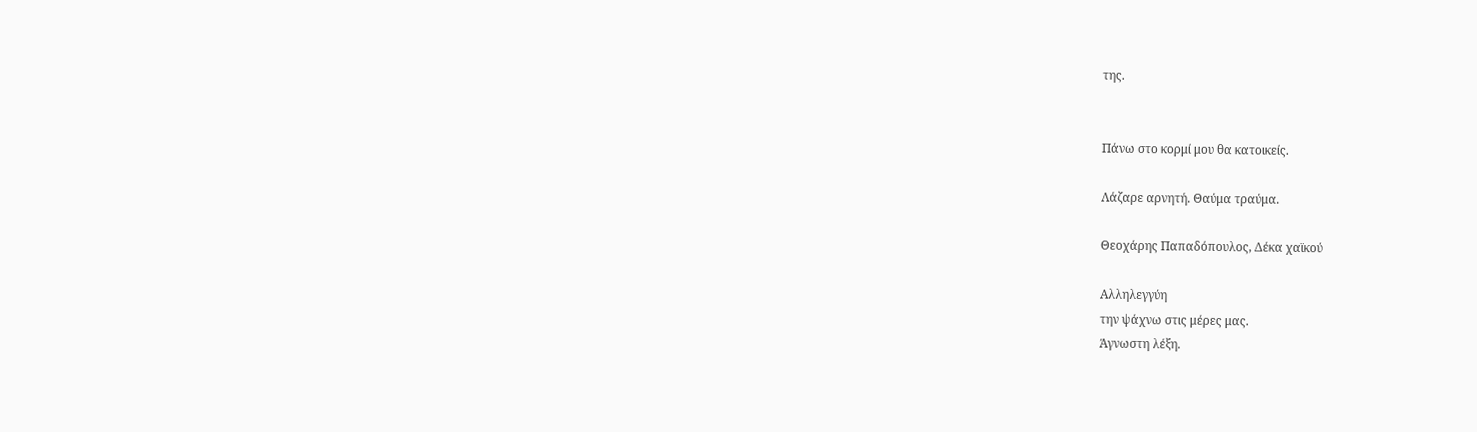της.


Πάνω στο κορμί μου θα κατοικείς.

Λάζαρε αρνητή. Θαύμα τραύμα.

Θεοχάρης Παπαδόπουλος, Δέκα χαϊκού

Αλληλεγγύη
την ψάχνω στις μέρες μας.
Άγνωστη λέξη.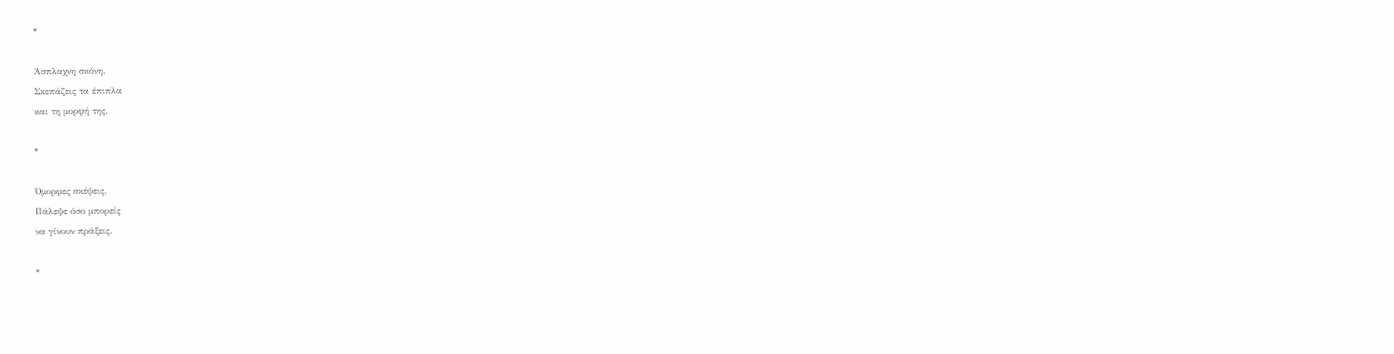*

Άσπλαχνη σκόνη.
Σκεπάζεις τα έπιπλα
και τη μορφή της.

*

Όμορφες σκέψεις.
Πάλεψε όσο μπορείς
να γίνουν πράξεις.

*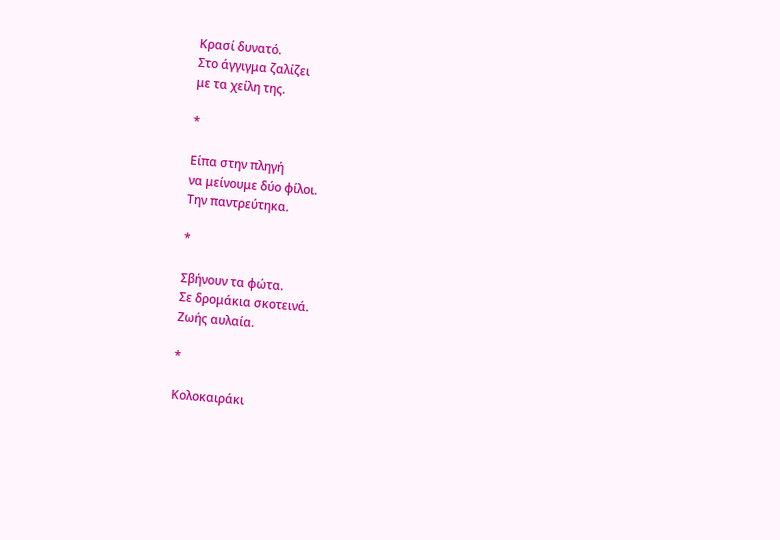Κρασί δυνατό.
Στο άγγιγμα ζαλίζει
με τα χείλη της.

*

Είπα στην πληγή
να μείνουμε δύο φίλοι.
Την παντρεύτηκα.

*

Σβήνουν τα φώτα.
Σε δρομάκια σκοτεινά.
Ζωής αυλαία.

*

Κολοκαιράκι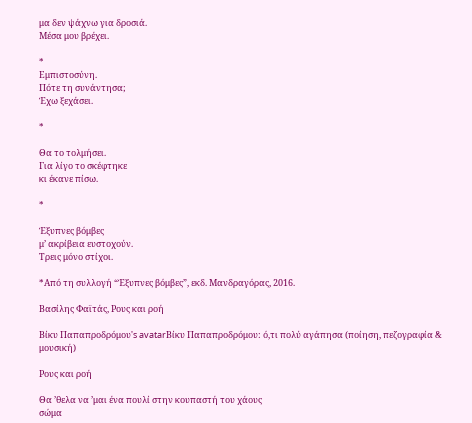μα δεν ψάχνω για δροσιά.
Μέσα μου βρέχει.

*
Εμπιστοσύνη.
Πότε τη συνάντησα;
Έχω ξεχάσει.

*

Θα το τολμήσει.
Για λίγο το σκέφτηκε
κι έκανε πίσω.

*

Έξυπνες βόμβες
μ’ ακρίβεια ευστοχούν.
Τρεις μόνο στίχοι.

*Από τη συλλογή “Έξυπνες βόμβες”, εκδ. Μανδραγόρας, 2016.

Βασίλης Φαϊτάς, Ρους και ροή

Βίκυ Παπαπροδρόμου's avatarΒίκυ Παπαπροδρόμου: ό,τι πολύ αγάπησα (ποίηση, πεζογραφία & μουσική)

Ρους και ροή

Θα ’θελα να ’μαι ένα πουλί στην κουπαστή του χάους
σώμα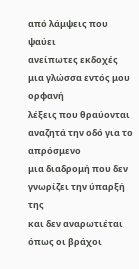από λάμψεις που ψαύει
ανείπωτες εκδοχές
μια γλώσσα εντός μου ορφανή
λέξεις που θραύονται
αναζητά την οδό για το απρόσμενο
μια διαδρομή που δεν γνωρίζει την ύπαρξή της
και δεν αναρωτιέται
όπως οι βράχοι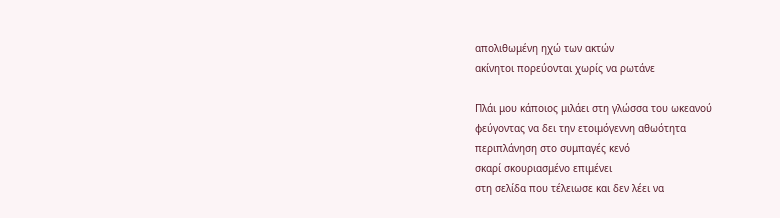απολιθωμένη ηχώ των ακτών
ακίνητοι πορεύονται χωρίς να ρωτάνε

Πλάι μου κάποιος μιλάει στη γλώσσα του ωκεανού
φεύγοντας να δει την ετοιμόγεννη αθωότητα
περιπλάνηση στο συμπαγές κενό
σκαρί σκουριασμένο επιμένει
στη σελίδα που τέλειωσε και δεν λέει να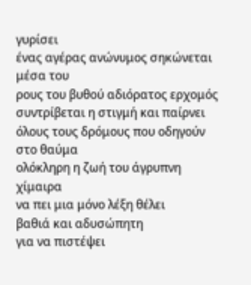γυρίσει
ένας αγέρας ανώνυμος σηκώνεται μέσα του
ρους του βυθού αδιόρατος ερχομός
συντρίβεται η στιγμή και παίρνει
όλους τους δρόμους που οδηγούν στο θαύμα
ολόκληρη η ζωή του άγρυπνη χίμαιρα
να πει μια μόνο λέξη θέλει
βαθιά και αδυσώπητη
για να πιστέψει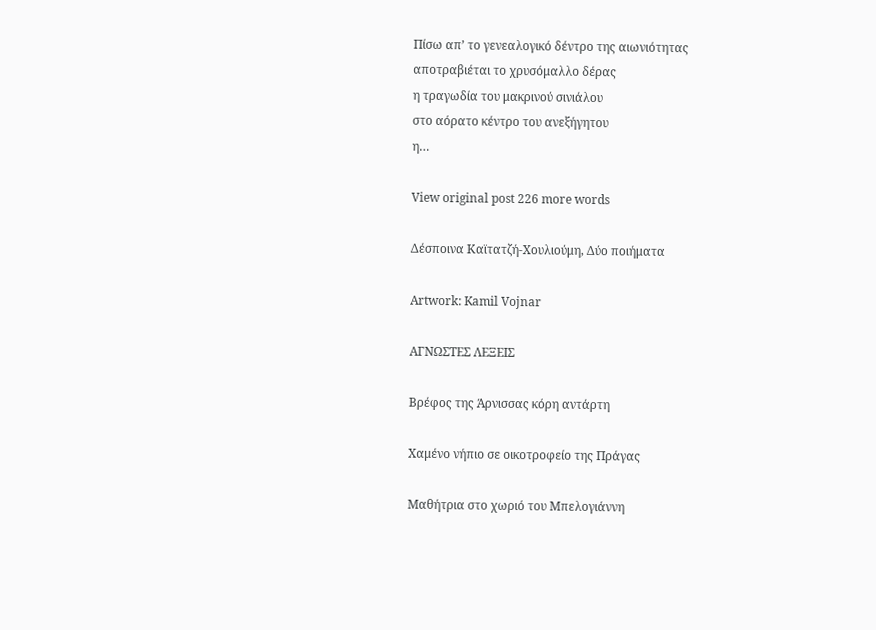Πίσω απ’ το γενεαλογικό δέντρο της αιωνιότητας
αποτραβιέται το χρυσόμαλλο δέρας
η τραγωδία του μακρινού σινιάλου
στο αόρατο κέντρο του ανεξήγητου
η…

View original post 226 more words

Δέσποινα Καϊτατζή-Χουλιούμη, Δύο ποιήματα

Artwork: Kamil Vojnar

ΑΓΝΩΣΤΕΣ ΛΕΞΕΙΣ

Βρέφος της Άρνισσας κόρη αντάρτη

Χαμένο νήπιο σε οικοτροφείο της Πράγας

Μαθήτρια στο χωριό του Μπελογιάννη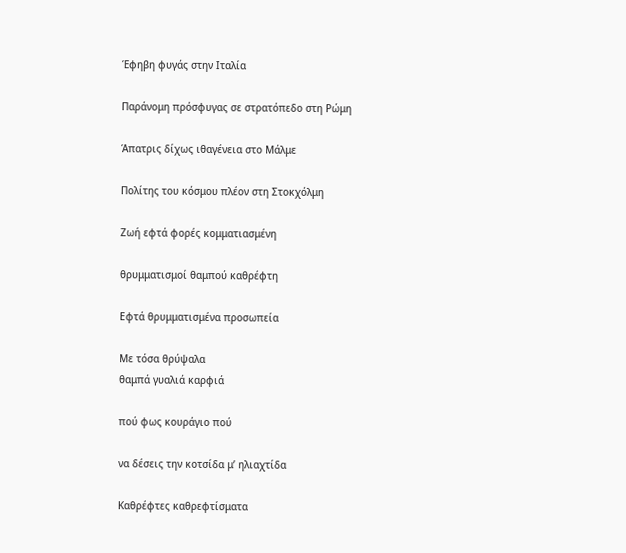Έφηβη φυγάς στην Ιταλία

Παράνομη πρόσφυγας σε στρατόπεδο στη Ρώμη

Άπατρις δίχως ιθαγένεια στο Μάλμε

Πολίτης του κόσμου πλέον στη Στοκχόλμη

Ζωή εφτά φορές κομματιασμένη

θρυμματισμοί θαμπού καθρέφτη

Εφτά θρυμματισμένα προσωπεία

Με τόσα θρύψαλα
θαμπά γυαλιά καρφιά

πού φως κουράγιο πού

να δέσεις την κοτσίδα μ’ ηλιαχτίδα

Καθρέφτες καθρεφτίσματα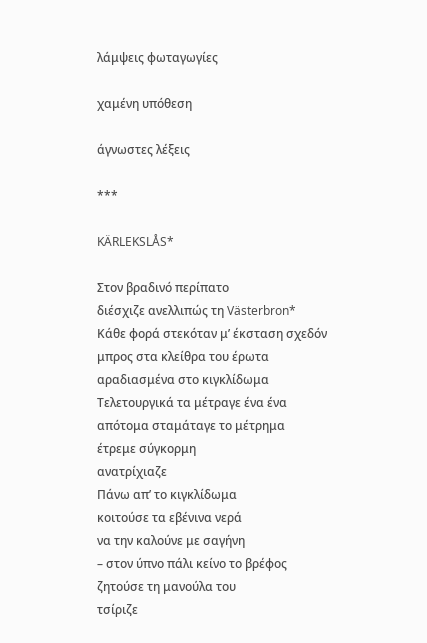λάμψεις φωταγωγίες

χαμένη υπόθεση

άγνωστες λέξεις

***

KÄRLEKSLÅS*

Στον βραδινό περίπατο
διέσχιζε ανελλιπώς τη Västerbron*
Κάθε φορά στεκόταν μ’ έκσταση σχεδόν
μπρος στα κλείθρα του έρωτα
αραδιασμένα στο κιγκλίδωμα
Τελετουργικά τα μέτραγε ένα ένα
απότομα σταμάταγε το μέτρημα
έτρεμε σύγκορμη
ανατρίχιαζε
Πάνω απ’ το κιγκλίδωμα
κοιτούσε τα εβένινα νερά
να την καλούνε με σαγήνη
– στον ύπνο πάλι κείνο το βρέφος
ζητούσε τη μανούλα του
τσίριζε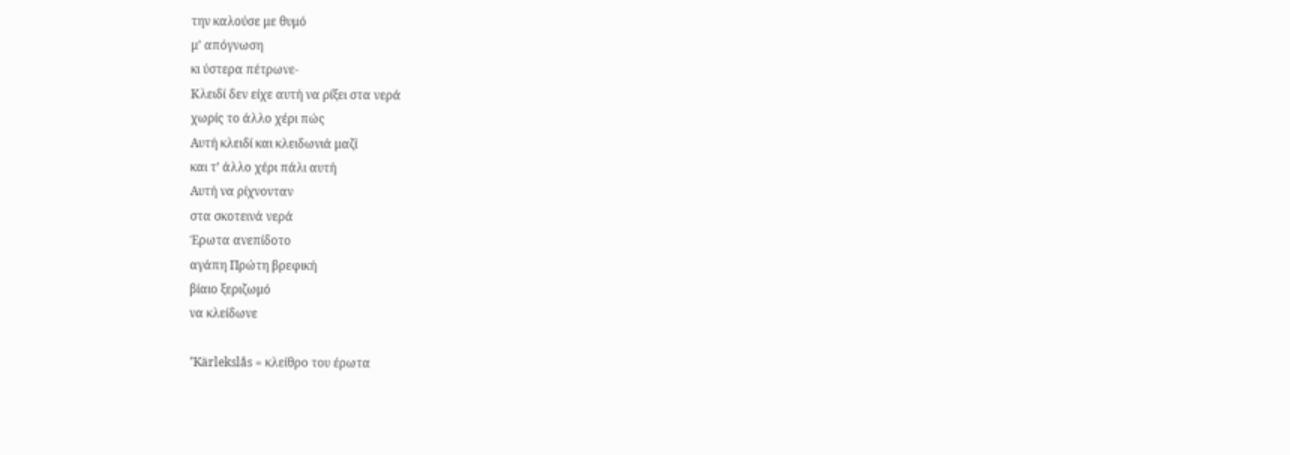την καλούσε με θυμό
μ’ απόγνωση
κι ύστερα πέτρωνε-
Κλειδί δεν είχε αυτή να ρίξει στα νερά
χωρίς το άλλο χέρι πώς
Αυτή κλειδί και κλειδωνιά μαζί
και τ’ άλλο χέρι πάλι αυτή
Αυτή να ρίχνονταν
στα σκοτεινά νερά
Έρωτα ανεπίδοτο
αγάπη Πρώτη βρεφική
βίαιο ξεριζωμό
να κλείδωνε

*Kärlekslås = κλείθρο του έρωτα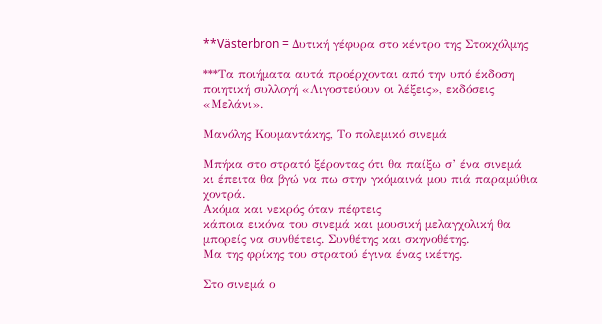**Västerbron = Δυτική γέφυρα στο κέντρο της Στοκχόλμης

***Τα ποιήματα αυτά προέρχονται από την υπό έκδοση ποιητική συλλογή «Λιγοστεύουν οι λέξεις», εκδόσεις «Μελάνι».

Μανόλης Κουμαντάκης, Το πολεμικό σινεμά

Μπήκα στο στρατό ξέροντας ότι θα παίξω σ’ ένα σινεμά
κι έπειτα θα βγώ να πω στην γκόμαινά μου πιά παραμύθια χοντρά.
Ακόμα και νεκρός όταν πέφτεις
κάποια εικόνα του σινεμά και μουσική μελαγχολική θα μπορείς να συνθέτεις. Συνθέτης και σκηνοθέτης.
Μα της φρίκης του στρατού έγινα ένας ικέτης.

Στο σινεμά ο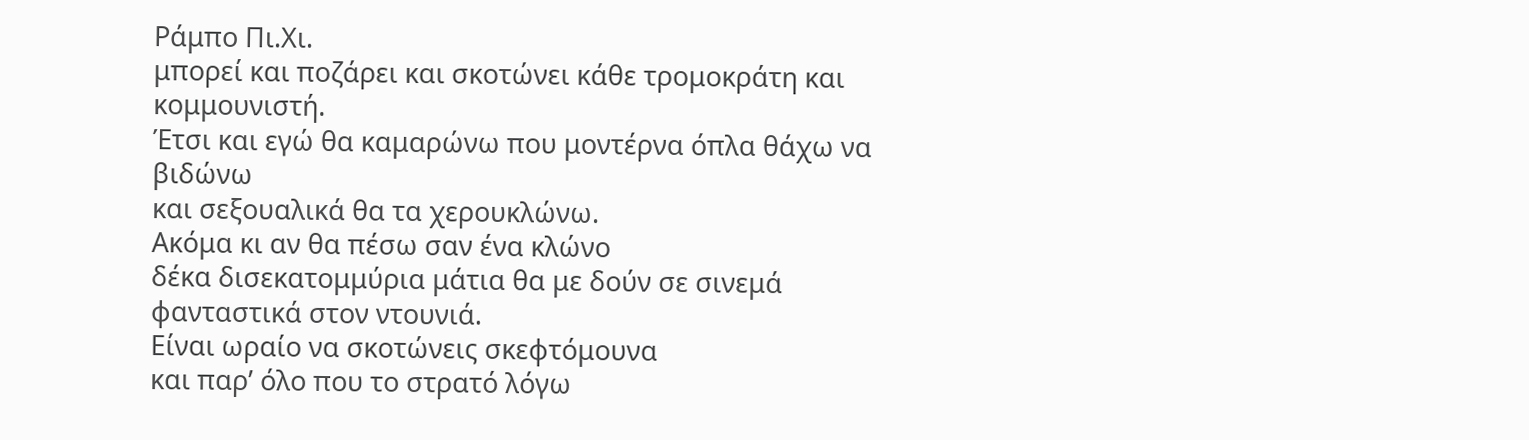Ράμπο Πι.Χι.
μπορεί και ποζάρει και σκοτώνει κάθε τρομοκράτη και κομμουνιστή.
Έτσι και εγώ θα καμαρώνω που μοντέρνα όπλα θάχω να βιδώνω
και σεξουαλικά θα τα χερουκλώνω.
Ακόμα κι αν θα πέσω σαν ένα κλώνο
δέκα δισεκατομμύρια μάτια θα με δούν σε σινεμά φανταστικά στον ντουνιά.
Είναι ωραίο να σκοτώνεις σκεφτόμουνα
και παρ’ όλο που το στρατό λόγω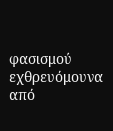φασισμού εχθρευόμουνα
από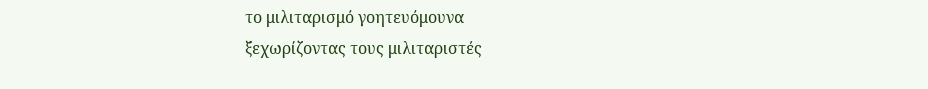το μιλιταρισμό γοητευόμουνα
ξεχωρίζοντας τους μιλιταριστές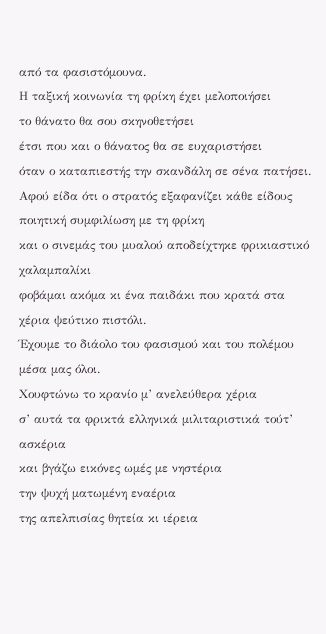από τα φασιστόμουνα.
Η ταξική κοινωνία τη φρίκη έχει μελοποιήσει
το θάνατο θα σου σκηνοθετήσει
έτσι που και ο θάνατος θα σε ευχαριστήσει
όταν ο καταπιεστής την σκανδάλη σε σένα πατήσει.
Αφού είδα ότι ο στρατός εξαφανίζει κάθε είδους ποιητική συμφιλίωση με τη φρίκη
και ο σινεμάς του μυαλού αποδείχτηκε φρικιαστικό χαλαμπαλίκι
φοβάμαι ακόμα κι ένα παιδάκι που κρατά στα χέρια ψεύτικο πιστόλι.
Έχουμε το διάολο του φασισμού και του πολέμου μέσα μας όλοι.
Χουφτώνω το κρανίο μ’ ανελεύθερα χέρια
σ’ αυτά τα φρικτά ελληνικά μιλιταριστικά τούτ’ ασκέρια
και βγάζω εικόνες ωμές με νηστέρια
την ψυχή ματωμένη εναέρια
της απελπισίας θητεία κι ιέρεια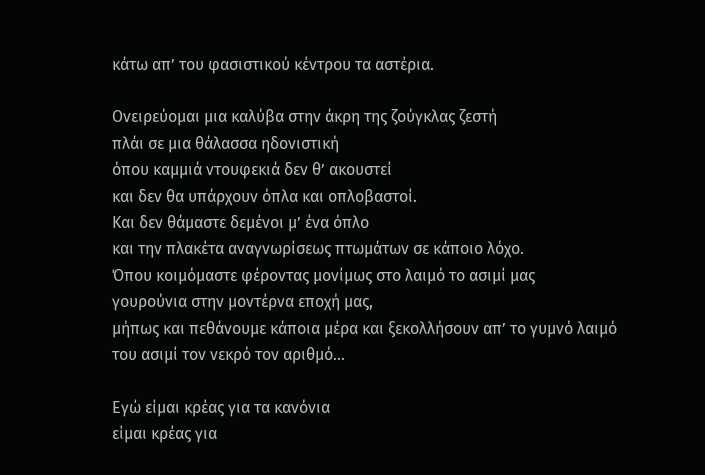κάτω απ’ του φασιστικού κέντρου τα αστέρια.

Ονειρεύομαι μια καλύβα στην άκρη της ζούγκλας ζεστή
πλάι σε μια θάλασσα ηδονιστική
όπου καμμιά ντουφεκιά δεν θ’ ακουστεί
και δεν θα υπάρχουν όπλα και οπλοβαστοί.
Και δεν θάμαστε δεμένοι μ’ ένα όπλο
και την πλακέτα αναγνωρίσεως πτωμάτων σε κάποιο λόχο.
Όπου κοιμόμαστε φέροντας μονίμως στο λαιμό το ασιμί μας
γουρούνια στην μοντέρνα εποχή μας,
μήπως και πεθάνουμε κάποια μέρα και ξεκολλήσουν απ’ το γυμνό λαιμό
του ασιμί τον νεκρό τον αριθμό…

Εγώ είμαι κρέας για τα κανόνια
είμαι κρέας για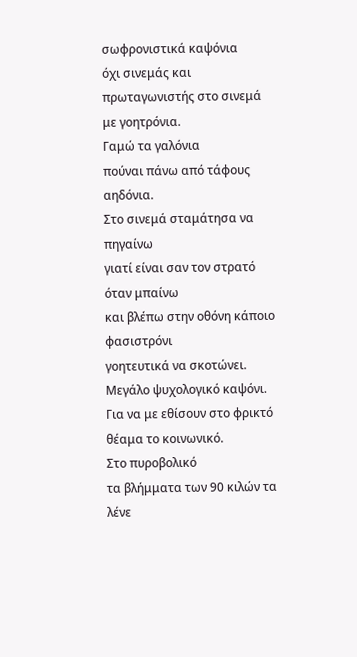σωφρονιστικά καψόνια
όχι σινεμάς και πρωταγωνιστής στο σινεμά με γοητρόνια.
Γαμώ τα γαλόνια
πούναι πάνω από τάφους αηδόνια.
Στο σινεμά σταμάτησα να πηγαίνω
γιατί είναι σαν τον στρατό όταν μπαίνω
και βλέπω στην οθόνη κάποιο φασιστρόνι
γοητευτικά να σκοτώνει.
Μεγάλο ψυχολογικό καψόνι.
Για να με εθίσουν στο φρικτό θέαμα το κοινωνικό.
Στο πυροβολικό
τα βλήμματα των 90 κιλών τα λένε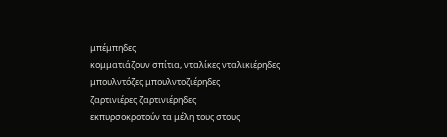μπέμπηδες
κομματιάζουν σπίτια, νταλίκες νταλικιέρηδες
μπουλντόζες μπουλντοζιέρηδες
ζαρτινιέρες ζαρτινιέρηδες
εκπυρσοκροτούν τα μέλη τους στους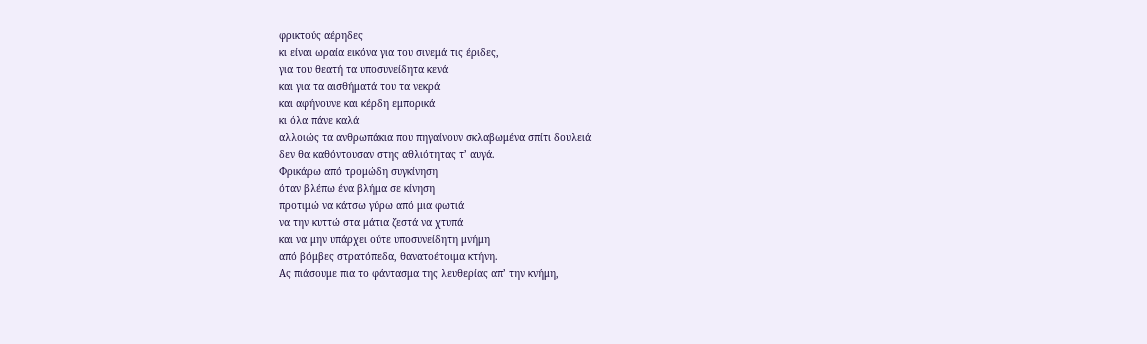φρικτούς αέρηδες
κι είναι ωραία εικόνα για του σινεμά τις έριδες,
για του θεατή τα υποσυνείδητα κενά
και για τα αισθήματά του τα νεκρά
και αφήνουνε και κέρδη εμπορικά
κι όλα πάνε καλά
αλλοιώς τα ανθρωπάκια που πηγαίνουν σκλαβωμένα σπίτι δουλειά
δεν θα καθόντουσαν στης αθλιότητας τ’ αυγά.
Φρικάρω από τρομώδη συγκίνηση
όταν βλέπω ένα βλήμα σε κίνηση
προτιμώ να κάτσω γύρω από μια φωτιά
να την κυττώ στα μάτια ζεστά να χτυπά
και να μην υπάρχει ούτε υποσυνείδητη μνήμη
από βόμβες στρατόπεδα, θανατοέτοιμα κτήνη.
Ας πιάσουμε πια το φάντασμα της λευθερίας απ’ την κνήμη,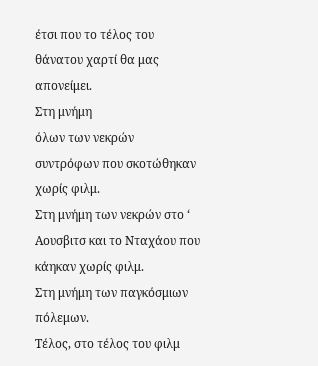έτσι που το τέλος του θάνατου χαρτί θα μας απονείμει.
Στη μνήμη
όλων των νεκρών συντρόφων που σκοτώθηκαν χωρίς φιλμ.
Στη μνήμη των νεκρών στο ‘ Αουσβιτσ και το Νταχάου που κάηκαν χωρίς φιλμ.
Στη μνήμη των παγκόσμιων πόλεμων.
Τέλος, στο τέλος του φιλμ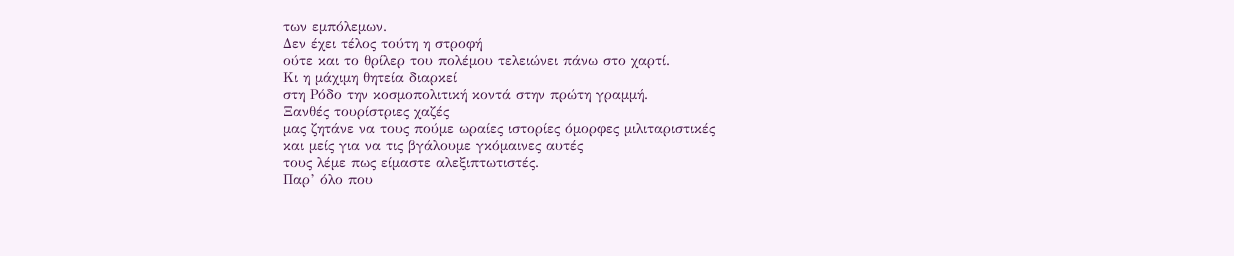των εμπόλεμων.
Δεν έχει τέλος τούτη η στροφή
ούτε και το θρίλερ του πολέμου τελειώνει πάνω στο χαρτί.
Κι η μάχιμη θητεία διαρκεί
στη Ρόδο την κοσμοπολιτική κοντά στην πρώτη γραμμή.
Ξανθές τουρίστριες χαζές
μας ζητάνε να τους πούμε ωραίες ιστορίες όμορφες μιλιταριστικές
και μείς για να τις βγάλουμε γκόμαινες αυτές
τους λέμε πως είμαστε αλεξιπτωτιστές.
Παρ’ όλο που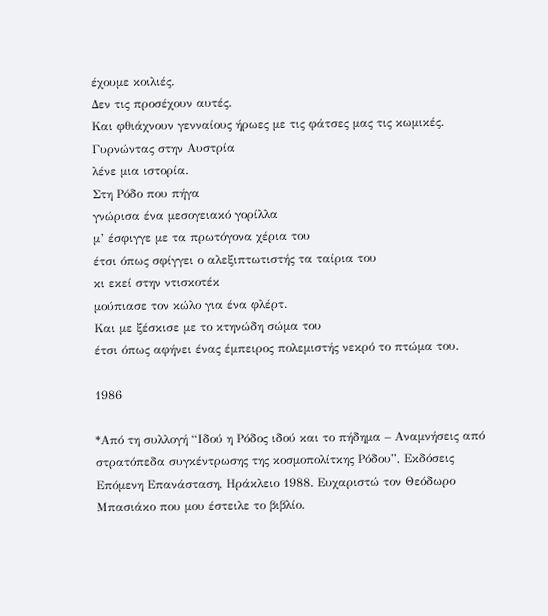έχουμε κοιλιές.
Δεν τις προσέχουν αυτές.
Και φθιάχνουν γενναίους ήρωες με τις φάτσες μας τις κωμικές.
Γυρνώντας στην Αυστρία
λένε μια ιστορία.
Στη Ρόδο που πήγα
γνώρισα ένα μεσογειακό γορίλλα
μ’ έσφιγγε με τα πρωτόγονα χέρια του
έτσι όπως σφίγγει ο αλεξιπτωτιστής τα ταίρια του
κι εκεί στην ντισκοτέκ
μούπιασε τον κώλο για ένα φλέρτ.
Και με ξέσκισε με το κτηνώδη σώμα του
έτσι όπως αφήνει ένας έμπειρος πολεμιστής νεκρό το πτώμα του.

1986

*Από τη συλλογή “Ιδού η Ρόδος ιδού και το πήδημα – Αναμνήσεις από στρατόπεδα συγκέντρωσης της κοσμοπολίτκης Ρόδου”, Εκδόσεις Επόμενη Επανάσταση, Ηράκλειο 1988. Ευχαριστώ τον Θεόδωρο Μπασιάκο που μου έστειλε το βιβλίο.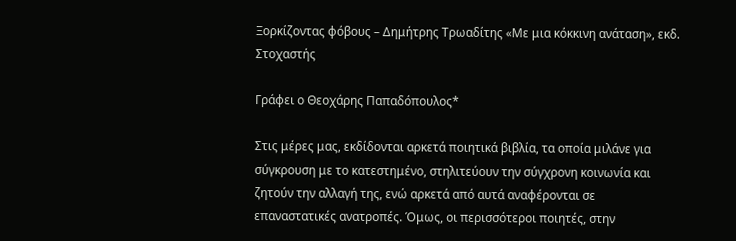Ξορκίζοντας φόβους – Δημήτρης Τρωαδίτης «Με μια κόκκινη ανάταση», εκδ. Στοχαστής

Γράφει ο Θεοχάρης Παπαδόπουλος*

Στις μέρες μας, εκδίδονται αρκετά ποιητικά βιβλία, τα οποία μιλάνε για σύγκρουση με το κατεστημένο, στηλιτεύουν την σύγχρονη κοινωνία και ζητούν την αλλαγή της, ενώ αρκετά από αυτά αναφέρονται σε επαναστατικές ανατροπές. Όμως, οι περισσότεροι ποιητές, στην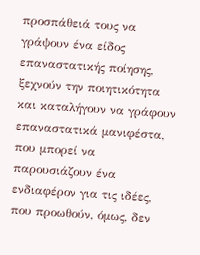προσπάθειά τους να γράψουν ένα είδος επαναστατικής ποίησης, ξεχνούν την ποιητικότητα και καταλήγουν να γράφουν επαναστατικά μανιφέστα, που μπορεί να παρουσιάζουν ένα ενδιαφέρον για τις ιδέες, που προωθούν, όμως, δεν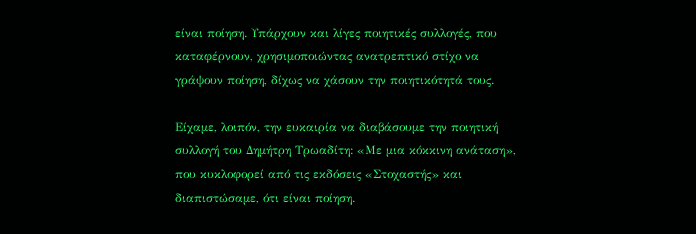είναι ποίηση. Υπάρχουν και λίγες ποιητικές συλλογές, που καταφέρνουν, χρησιμοποιώντας ανατρεπτικό στίχο να γράψουν ποίηση, δίχως να χάσουν την ποιητικότητά τους.

Είχαμε, λοιπόν, την ευκαιρία να διαβάσουμε την ποιητική συλλογή του Δημήτρη Τρωαδίτη: «Με μια κόκκινη ανάταση», που κυκλοφορεί από τις εκδόσεις «Στοχαστής» και διαπιστώσαμε, ότι είναι ποίηση.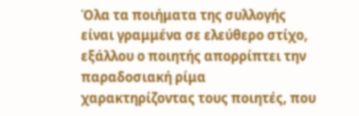Όλα τα ποιήματα της συλλογής είναι γραμμένα σε ελεύθερο στίχο, εξάλλου ο ποιητής απορρίπτει την παραδοσιακή ρίμα χαρακτηρίζοντας τους ποιητές, που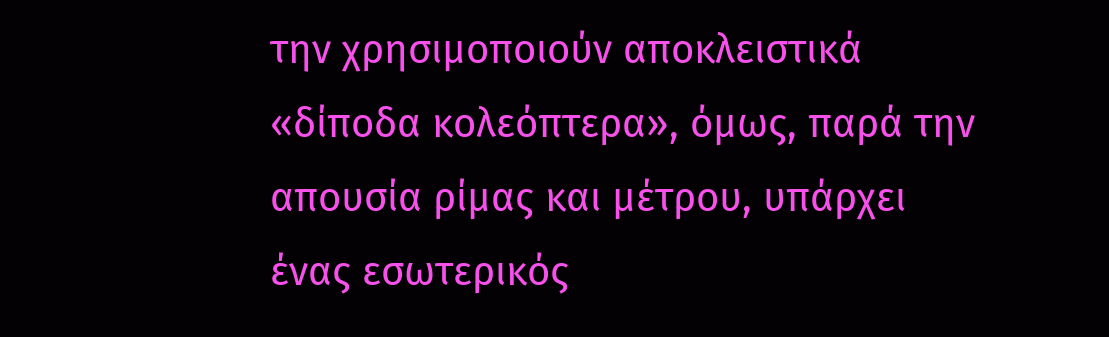την χρησιμοποιούν αποκλειστικά «δίποδα κολεόπτερα», όμως, παρά την απουσία ρίμας και μέτρου, υπάρχει ένας εσωτερικός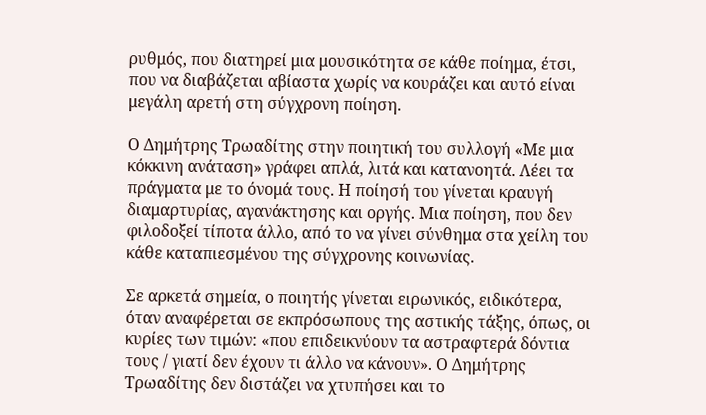ρυθμός, που διατηρεί μια μουσικότητα σε κάθε ποίημα, έτσι, που να διαβάζεται αβίαστα χωρίς να κουράζει και αυτό είναι μεγάλη αρετή στη σύγχρονη ποίηση.

Ο Δημήτρης Τρωαδίτης στην ποιητική του συλλογή «Με μια κόκκινη ανάταση» γράφει απλά, λιτά και κατανοητά. Λέει τα πράγματα με το όνομά τους. Η ποίησή του γίνεται κραυγή διαμαρτυρίας, αγανάκτησης και οργής. Μια ποίηση, που δεν φιλοδοξεί τίποτα άλλο, από το να γίνει σύνθημα στα χείλη του κάθε καταπιεσμένου της σύγχρονης κοινωνίας.

Σε αρκετά σημεία, ο ποιητής γίνεται ειρωνικός, ειδικότερα, όταν αναφέρεται σε εκπρόσωπους της αστικής τάξης, όπως, οι κυρίες των τιμών: «που επιδεικνύουν τα αστραφτερά δόντια τους / γιατί δεν έχουν τι άλλο να κάνουν». Ο Δημήτρης Τρωαδίτης δεν διστάζει να χτυπήσει και το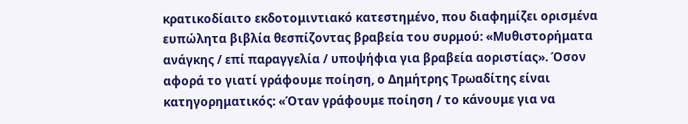κρατικοδίαιτο εκδοτομιντιακό κατεστημένο, που διαφημίζει ορισμένα ευπώλητα βιβλία θεσπίζοντας βραβεία του συρμού: «Μυθιστορήματα ανάγκης / επί παραγγελία / υποψήφια για βραβεία αοριστίας». Όσον αφορά το γιατί γράφουμε ποίηση, ο Δημήτρης Τρωαδίτης είναι κατηγορηματικός: «Όταν γράφουμε ποίηση / το κάνουμε για να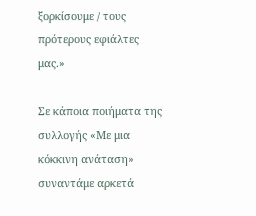ξορκίσουμε / τους πρότερους εφιάλτες μας.»

Σε κάποια ποιήματα της συλλογής «Με μια κόκκινη ανάταση» συναντάμε αρκετά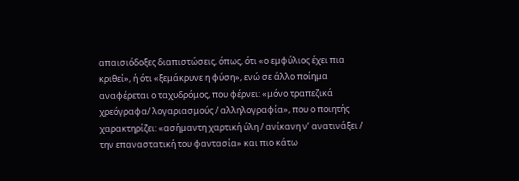απαισιόδοξες διαπιστώσεις, όπως, ότι «ο εμφύλιος έχει πια κριθεί», ή ότι «ξεμάκρυνε η φύση», ενώ σε άλλο ποίημα αναφέρεται ο ταχυδρόμος, που φέρνει: «μόνο τραπεζικά χρεόγραφα/ λογαριασμούς / αλληλογραφία», που ο ποιητής χαρακτηρίζει: «ασήμαντη χαρτική ύλη / ανίκανη ν’ ανατινάξει / την επαναστατική του φαντασία» και πιο κάτω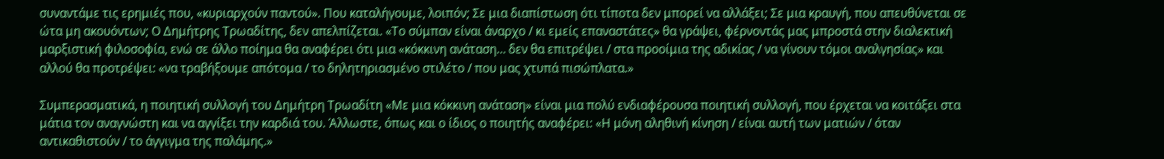συναντάμε τις ερημιές που, «κυριαρχούν παντού». Που καταλήγουμε, λοιπόν; Σε μια διαπίστωση ότι τίποτα δεν μπορεί να αλλάξει; Σε μια κραυγή, που απευθύνεται σε ώτα μη ακουόντων; Ο Δημήτρης Τρωαδίτης, δεν απελπίζεται. «Το σύμπαν είναι άναρχο / κι εμείς επαναστάτες» θα γράψει, φέρνοντάς μας μπροστά στην διαλεκτική μαρξιστική φιλοσοφία, ενώ σε άλλο ποίημα θα αναφέρει ότι μια «κόκκινη ανάταση… δεν θα επιτρέψει / στα προοίμια της αδικίας / να γίνουν τόμοι αναλγησίας» και αλλού θα προτρέψει: «να τραβήξουμε απότομα / το δηλητηριασμένο στιλέτο / που μας χτυπά πισώπλατα.»

Συμπερασματικά, η ποιητική συλλογή του Δημήτρη Τρωαδίτη «Με μια κόκκινη ανάταση» είναι μια πολύ ενδιαφέρουσα ποιητική συλλογή, που έρχεται να κοιτάξει στα μάτια τον αναγνώστη και να αγγίξει την καρδιά του. Άλλωστε, όπως και ο ίδιος ο ποιητής αναφέρει: «Η μόνη αληθινή κίνηση / είναι αυτή των ματιών / όταν αντικαθιστούν / το άγγιγμα της παλάμης.»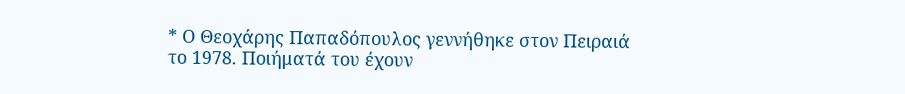* Ο Θεοχάρης Παπαδόπουλος γεννήθηκε στον Πειραιά το 1978. Ποιήματά του έχουν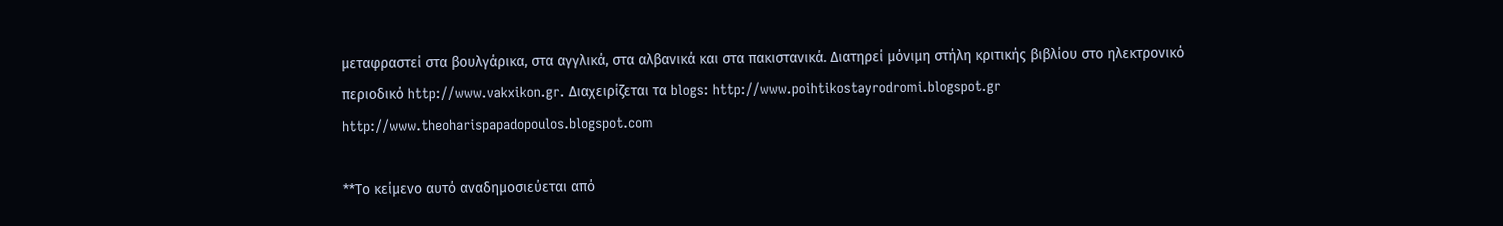μεταφραστεί στα βουλγάρικα, στα αγγλικά, στα αλβανικά και στα πακιστανικά. Διατηρεί μόνιμη στήλη κριτικής βιβλίου στο ηλεκτρονικό περιοδικό http://www.vakxikon.gr. Διαχειρίζεται τα blogs: http://www.poihtikostayrodromi.blogspot.gr http://www.theoharispapadopoulos.blogspot.com

**Το κείμενο αυτό αναδημοσιεύεται από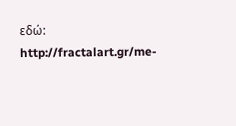εδώ: http://fractalart.gr/me-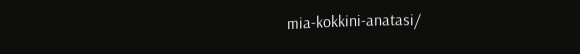mia-kokkini-anatasi/